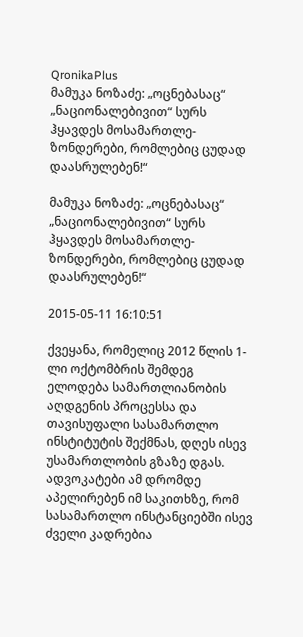QronikaPlus
მამუკა ნოზაძე: „ოცნებასაც“ „ნაციონალებივით“ სურს ჰყავდეს მოსამართლე-ზონდერები, რომლებიც ცუდად დაასრულებენ!“

მამუკა ნოზაძე: „ოცნებასაც“ „ნაციონალებივით“ სურს ჰყავდეს მოსამართლე-ზონდერები, რომლებიც ცუდად დაასრულებენ!“

2015-05-11 16:10:51

ქვეყანა, რომელიც 2012 წლის 1-ლი ოქტომბრის შემდეგ ელოდება სამართლიანობის აღდგენის პროცესსა და თავისუფალი სასამართლო ინსტიტუტის შექმნას, დღეს ისევ უსამართლობის გზაზე დგას. ადვოკატები ამ დრომდე აპელირებენ იმ საკითხზე, რომ სასამართლო ინსტანციებში ისევ ძველი კადრებია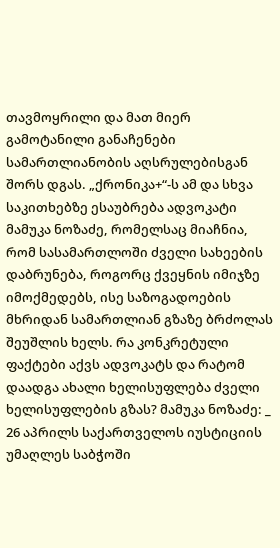თავმოყრილი და მათ მიერ გამოტანილი განაჩენები სამართლიანობის აღსრულებისგან შორს დგას. „ქრონიკა+“-ს ამ და სხვა საკითხებზე ესაუბრება ადვოკატი მამუკა ნოზაძე, რომელსაც მიაჩნია, რომ სასამართლოში ძველი სახეების დაბრუნება, როგორც ქვეყნის იმიჯზე იმოქმედებს, ისე საზოგადოების მხრიდან სამართლიან გზაზე ბრძოლას შეუშლის ხელს. რა კონკრეტული ფაქტები აქვს ადვოკატს და რატომ დაადგა ახალი ხელისუფლება ძველი ხელისუფლების გზას? მამუკა ნოზაძე: _ 26 აპრილს საქართველოს იუსტიციის უმაღლეს საბჭოში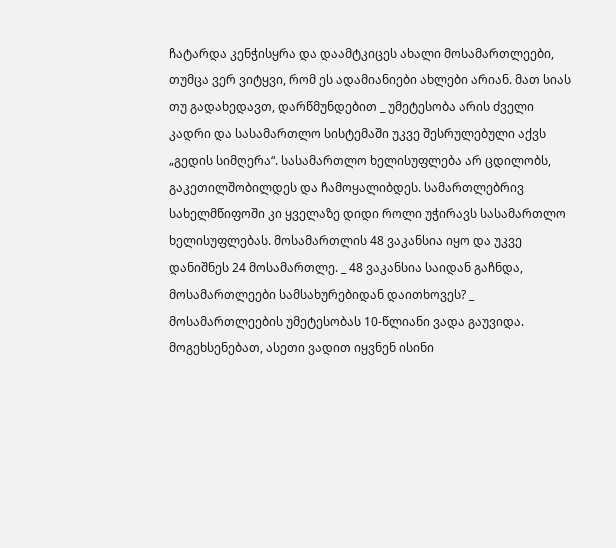ჩატარდა კენჭისყრა და დაამტკიცეს ახალი მოსამართლეები, თუმცა ვერ ვიტყვი, რომ ეს ადამიანიები ახლები არიან. მათ სიას თუ გადახედავთ, დარწმუნდებით _ უმეტესობა არის ძველი კადრი და სასამართლო სისტემაში უკვე შესრულებული აქვს „გედის სიმღერა“. სასამართლო ხელისუფლება არ ცდილობს, გაკეთილშობილდეს და ჩამოყალიბდეს. სამართლებრივ სახელმწიფოში კი ყველაზე დიდი როლი უჭირავს სასამართლო ხელისუფლებას. მოსამართლის 48 ვაკანსია იყო და უკვე დანიშნეს 24 მოსამართლე. _ 48 ვაკანსია საიდან გაჩნდა, მოსამართლეები სამსახურებიდან დაითხოვეს? _ მოსამართლეების უმეტესობას 10-წლიანი ვადა გაუვიდა. მოგეხსენებათ, ასეთი ვადით იყვნენ ისინი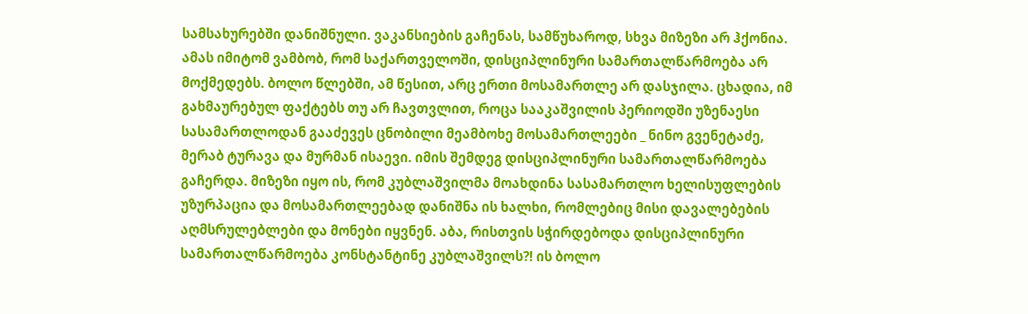სამსახურებში დანიშნული. ვაკანსიების გაჩენას, სამწუხაროდ, სხვა მიზეზი არ ჰქონია. ამას იმიტომ ვამბობ, რომ საქართველოში, დისციპლინური სამართალწარმოება არ მოქმედებს. ბოლო წლებში, ამ წესით, არც ერთი მოსამართლე არ დასჯილა. ცხადია, იმ გახმაურებულ ფაქტებს თუ არ ჩავთვლით, როცა სააკაშვილის პერიოდში უზენაესი სასამართლოდან გააძევეს ცნობილი მეამბოხე მოსამართლეები _ ნინო გვენეტაძე, მერაბ ტურავა და მურმან ისაევი. იმის შემდეგ დისციპლინური სამართალწარმოება გაჩერდა. მიზეზი იყო ის, რომ კუბლაშვილმა მოახდინა სასამართლო ხელისუფლების უზურპაცია და მოსამართლეებად დანიშნა ის ხალხი, რომლებიც მისი დავალებების აღმსრულებლები და მონები იყვნენ. აბა, რისთვის სჭირდებოდა დისციპლინური სამართალწარმოება კონსტანტინე კუბლაშვილს?! ის ბოლო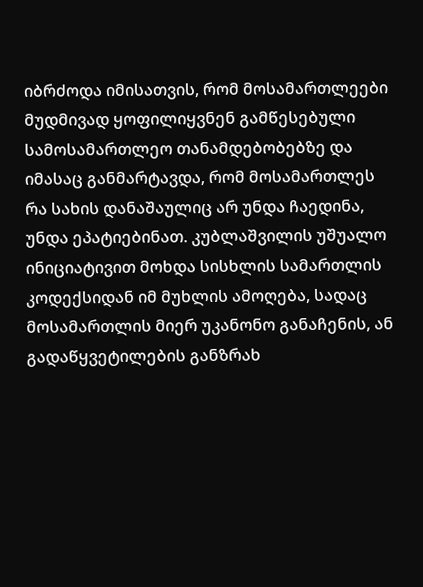იბრძოდა იმისათვის, რომ მოსამართლეები მუდმივად ყოფილიყვნენ გამწესებული სამოსამართლეო თანამდებობებზე და იმასაც განმარტავდა, რომ მოსამართლეს რა სახის დანაშაულიც არ უნდა ჩაედინა, უნდა ეპატიებინათ. კუბლაშვილის უშუალო ინიციატივით მოხდა სისხლის სამართლის კოდექსიდან იმ მუხლის ამოღება, სადაც მოსამართლის მიერ უკანონო განაჩენის, ან გადაწყვეტილების განზრახ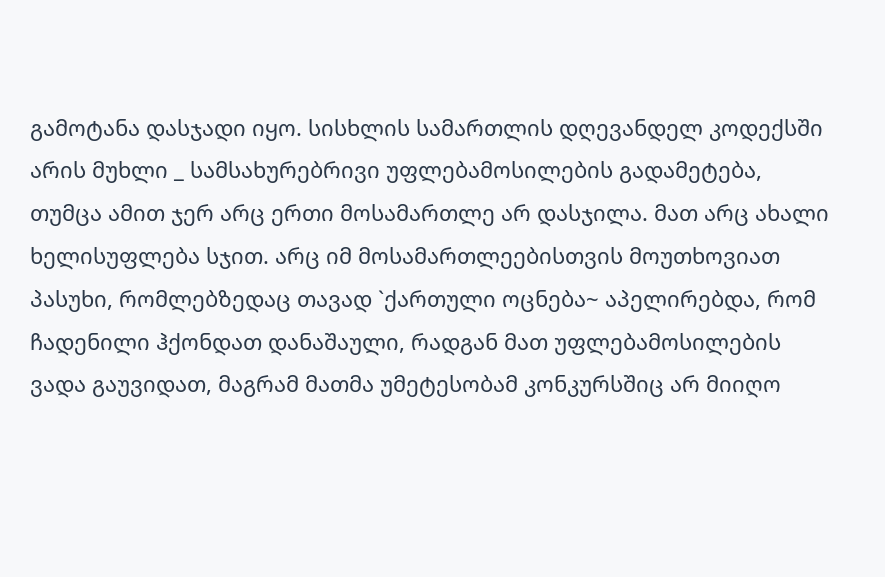გამოტანა დასჯადი იყო. სისხლის სამართლის დღევანდელ კოდექსში არის მუხლი _ სამსახურებრივი უფლებამოსილების გადამეტება, თუმცა ამით ჯერ არც ერთი მოსამართლე არ დასჯილა. მათ არც ახალი ხელისუფლება სჯით. არც იმ მოსამართლეებისთვის მოუთხოვიათ პასუხი, რომლებზედაც თავად `ქართული ოცნება~ აპელირებდა, რომ ჩადენილი ჰქონდათ დანაშაული, რადგან მათ უფლებამოსილების ვადა გაუვიდათ, მაგრამ მათმა უმეტესობამ კონკურსშიც არ მიიღო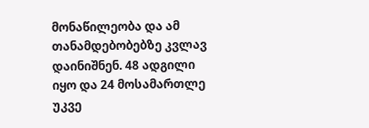მონაწილეობა და ამ თანამდებობებზე კვლავ დაინიშნენ. 48 ადგილი იყო და 24 მოსამართლე უკვე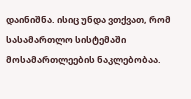დაინიშნა. ისიც უნდა ვთქვათ, რომ სასამართლო სისტემაში მოსამართლეების ნაკლებობაა.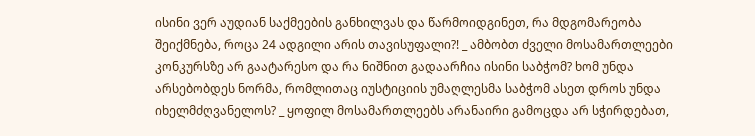ისინი ვერ აუდიან საქმეების განხილვას და წარმოიდგინეთ, რა მდგომარეობა შეიქმნება, როცა 24 ადგილი არის თავისუფალი?! _ ამბობთ ძველი მოსამართლეები კონკურსზე არ გაატარესო და რა ნიშნით გადაარჩია ისინი საბჭომ? ხომ უნდა არსებობდეს ნორმა, რომლითაც იუსტიციის უმაღლესმა საბჭომ ასეთ დროს უნდა იხელმძღვანელოს? _ ყოფილ მოსამართლეებს არანაირი გამოცდა არ სჭირდებათ,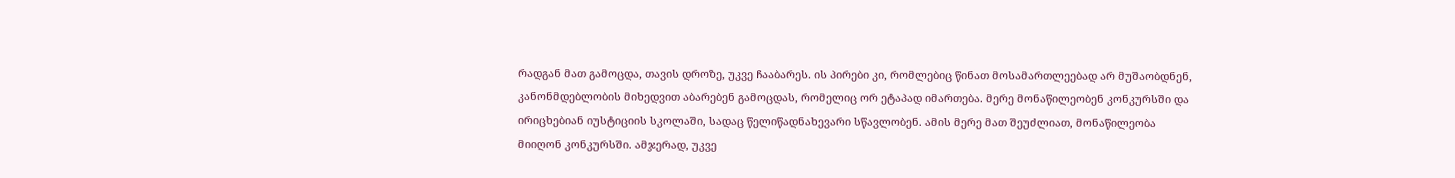რადგან მათ გამოცდა, თავის დროზე, უკვე ჩააბარეს. ის პირები კი, რომლებიც წინათ მოსამართლეებად არ მუშაობდნენ,  კანონმდებლობის მიხედვით აბარებენ გამოცდას, რომელიც ორ ეტაპად იმართება. მერე მონაწილეობენ კონკურსში და ირიცხებიან იუსტიციის სკოლაში, სადაც წელიწადნახევარი სწავლობენ. ამის მერე მათ შეუძლიათ, მონაწილეობა მიიღონ კონკურსში. ამჯერად, უკვე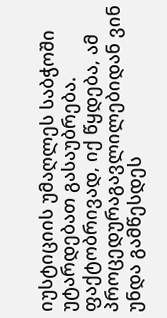იუსტიციის უმაღლეს საბჭოში უტარდებათ გასაუბრება. ფაქტობრივად, იქ წყდება, ამ პროცედურაგავლილებიდან ვინ უნდა გამწესდეს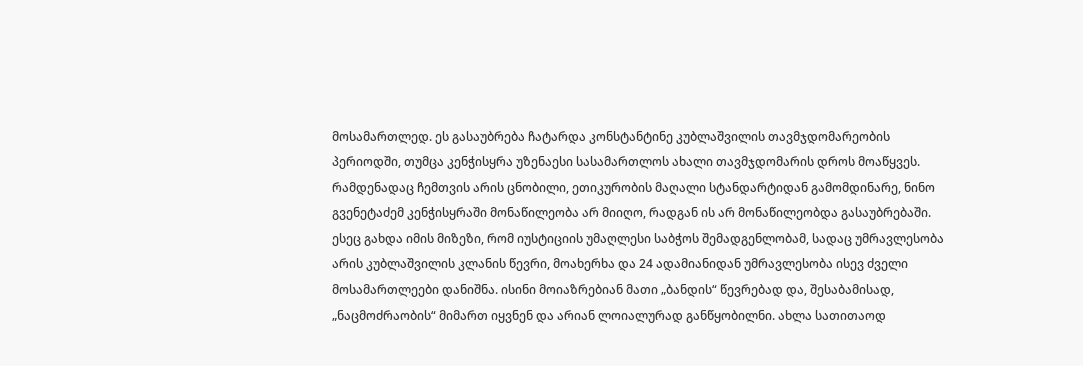მოსამართლედ. ეს გასაუბრება ჩატარდა კონსტანტინე კუბლაშვილის თავმჯდომარეობის პერიოდში, თუმცა კენჭისყრა უზენაესი სასამართლოს ახალი თავმჯდომარის დროს მოაწყვეს. რამდენადაც ჩემთვის არის ცნობილი, ეთიკურობის მაღალი სტანდარტიდან გამომდინარე, ნინო გვენეტაძემ კენჭისყრაში მონაწილეობა არ მიიღო, რადგან ის არ მონაწილეობდა გასაუბრებაში. ესეც გახდა იმის მიზეზი, რომ იუსტიციის უმაღლესი საბჭოს შემადგენლობამ, სადაც უმრავლესობა არის კუბლაშვილის კლანის წევრი, მოახერხა და 24 ადამიანიდან უმრავლესობა ისევ ძველი მოსამართლეები დანიშნა. ისინი მოიაზრებიან მათი „ბანდის“ წევრებად და, შესაბამისად, „ნაცმოძრაობის“ მიმართ იყვნენ და არიან ლოიალურად განწყობილნი. ახლა სათითაოდ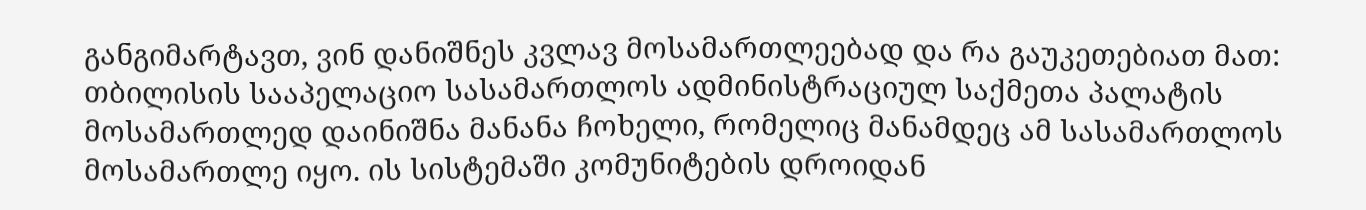განგიმარტავთ, ვინ დანიშნეს კვლავ მოსამართლეებად და რა გაუკეთებიათ მათ: თბილისის სააპელაციო სასამართლოს ადმინისტრაციულ საქმეთა პალატის მოსამართლედ დაინიშნა მანანა ჩოხელი, რომელიც მანამდეც ამ სასამართლოს მოსამართლე იყო. ის სისტემაში კომუნიტების დროიდან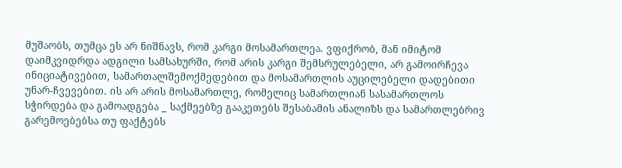მუშაობს, თუმცა ეს არ ნიშნავს, რომ კარგი მოსამართლეა. ვფიქრობ, მან იმიტომ დაიმკვიდრდა ადგილი სამსახურში, რომ არის კარგი შემსრულებელი, არ გამოირჩევა ინიციატივებით, სამართალშემოქმედებით და მოსამართლის აუცილებელი დადებითი უნარ-ჩვევებით. ის არ არის მოსამართლე, რომელიც სამართლიან სასამართლოს სჭირდება და გამოადგება _ საქმეებზე გააკეთებს შესაბამის ანალიზს და სამართლებრივ გარემოებებსა თუ ფაქტებს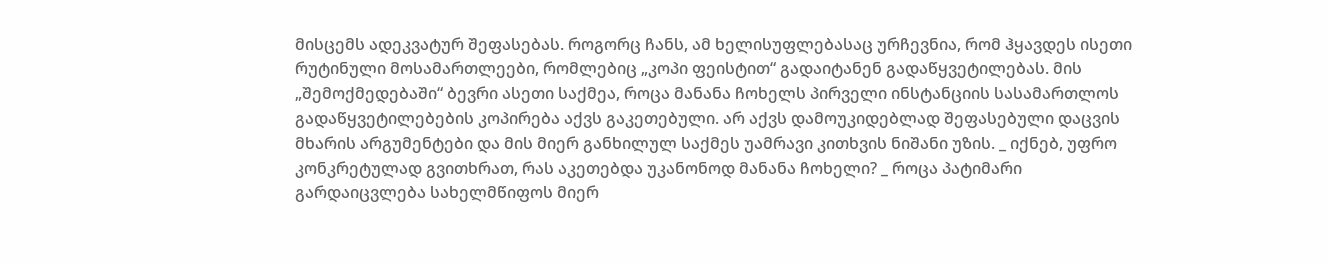მისცემს ადეკვატურ შეფასებას. როგორც ჩანს, ამ ხელისუფლებასაც ურჩევნია, რომ ჰყავდეს ისეთი რუტინული მოსამართლეები, რომლებიც „კოპი ფეისტით“ გადაიტანენ გადაწყვეტილებას. მის „შემოქმედებაში“ ბევრი ასეთი საქმეა, როცა მანანა ჩოხელს პირველი ინსტანციის სასამართლოს გადაწყვეტილებების კოპირება აქვს გაკეთებული. არ აქვს დამოუკიდებლად შეფასებული დაცვის მხარის არგუმენტები და მის მიერ განხილულ საქმეს უამრავი კითხვის ნიშანი უზის. _ იქნებ, უფრო კონკრეტულად გვითხრათ, რას აკეთებდა უკანონოდ მანანა ჩოხელი? _ როცა პატიმარი გარდაიცვლება სახელმწიფოს მიერ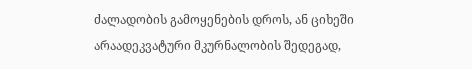ძალადობის გამოყენების დროს, ან ციხეში არაადეკვატური მკურნალობის შედეგად,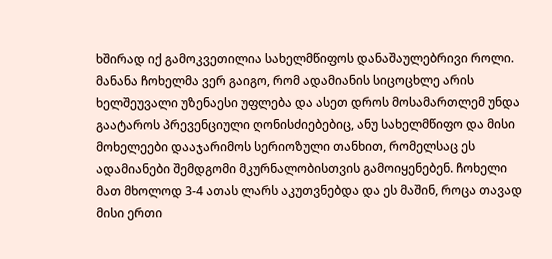ხშირად იქ გამოკვეთილია სახელმწიფოს დანაშაულებრივი როლი. მანანა ჩოხელმა ვერ გაიგო, რომ ადამიანის სიცოცხლე არის ხელშეუვალი უზენაესი უფლება და ასეთ დროს მოსამართლემ უნდა გაატაროს პრევენციული ღონისძიებებიც, ანუ სახელმწიფო და მისი მოხელეები დააჯარიმოს სერიოზული თანხით, რომელსაც ეს ადამიანები შემდგომი მკურნალობისთვის გამოიყენებენ. ჩოხელი მათ მხოლოდ 3-4 ათას ლარს აკუთვნებდა და ეს მაშინ, როცა თავად მისი ერთი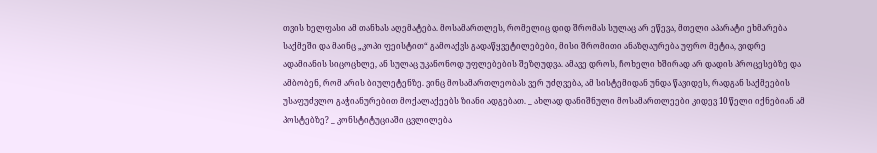თვის ხელფასი ამ თანხას აღემატება. მოსამართლეს, რომელიც დიდ შრომას სულაც არ ეწევა, მთელი აპარატი ეხმარება საქმეში და მაინც „კოპი ფეისტით“ გამოაქვს გადაწყვეტილებები, მისი შრომითი ანაზღაურება უფრო მეტია, ვიდრე ადამიანის სიცოცხლე, ან სულაც უკანონოდ უფლებების შეზღუდვა. ამავე დროს, ჩოხელი ხშირად არ დადის პროცესებზე და ამბობენ, რომ არის ბიულეტენზე. ვინც მოსამართლეობას ვერ უძღვება, ამ სისტემიდან უნდა წავიდეს, რადგან საქმეების უსაფუძვლო გაჭიანურებით მოქალაქეებს ზიანი ადგებათ. _ ახლად დანიშნული მოსამართლეები კიდევ 10 წელი იქნებიან ამ პოსტებზე? _ კონსტიტუციაში ცვლილება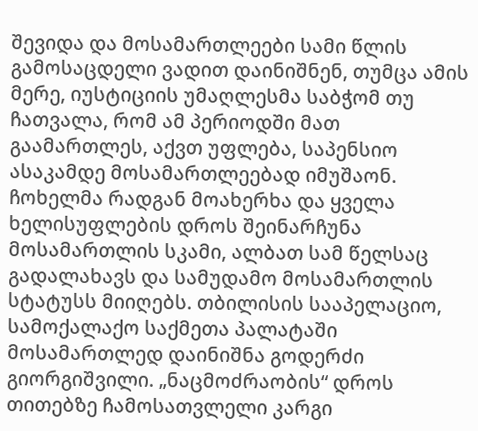შევიდა და მოსამართლეები სამი წლის გამოსაცდელი ვადით დაინიშნენ, თუმცა ამის მერე, იუსტიციის უმაღლესმა საბჭომ თუ ჩათვალა, რომ ამ პერიოდში მათ გაამართლეს, აქვთ უფლება, საპენსიო ასაკამდე მოსამართლეებად იმუშაონ. ჩოხელმა რადგან მოახერხა და ყველა ხელისუფლების დროს შეინარჩუნა მოსამართლის სკამი, ალბათ სამ წელსაც გადალახავს და სამუდამო მოსამართლის სტატუსს მიიღებს. თბილისის სააპელაციო, სამოქალაქო საქმეთა პალატაში მოსამართლედ დაინიშნა გოდერძი გიორგიშვილი. „ნაცმოძრაობის“ დროს თითებზე ჩამოსათვლელი კარგი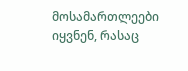მოსამართლეები იყვნენ, რასაც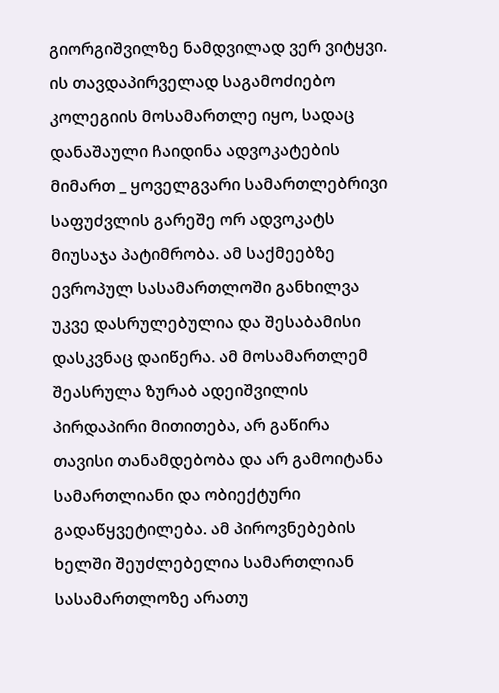გიორგიშვილზე ნამდვილად ვერ ვიტყვი. ის თავდაპირველად საგამოძიებო კოლეგიის მოსამართლე იყო, სადაც დანაშაული ჩაიდინა ადვოკატების მიმართ _ ყოველგვარი სამართლებრივი საფუძვლის გარეშე ორ ადვოკატს მიუსაჯა პატიმრობა. ამ საქმეებზე ევროპულ სასამართლოში განხილვა უკვე დასრულებულია და შესაბამისი დასკვნაც დაიწერა. ამ მოსამართლემ შეასრულა ზურაბ ადეიშვილის პირდაპირი მითითება, არ გაწირა თავისი თანამდებობა და არ გამოიტანა სამართლიანი და ობიექტური გადაწყვეტილება. ამ პიროვნებების ხელში შეუძლებელია სამართლიან სასამართლოზე არათუ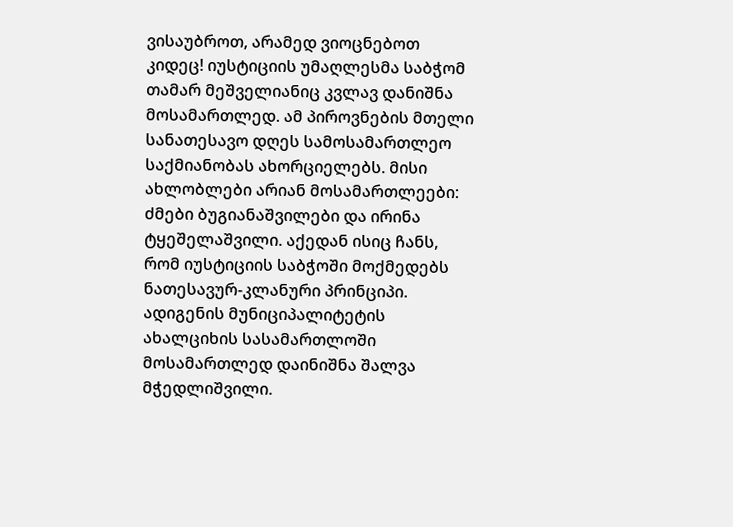ვისაუბროთ, არამედ ვიოცნებოთ კიდეც! იუსტიციის უმაღლესმა საბჭომ თამარ მეშველიანიც კვლავ დანიშნა მოსამართლედ. ამ პიროვნების მთელი სანათესავო დღეს სამოსამართლეო საქმიანობას ახორციელებს. მისი ახლობლები არიან მოსამართლეები: ძმები ბუგიანაშვილები და ირინა ტყეშელაშვილი. აქედან ისიც ჩანს, რომ იუსტიციის საბჭოში მოქმედებს ნათესავურ-კლანური პრინციპი. ადიგენის მუნიციპალიტეტის ახალციხის სასამართლოში მოსამართლედ დაინიშნა შალვა მჭედლიშვილი.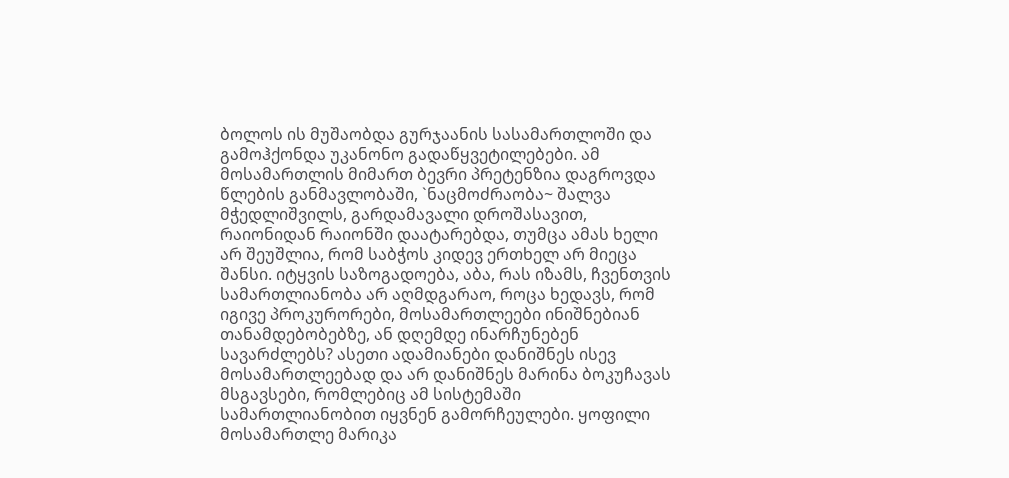ბოლოს ის მუშაობდა გურჯაანის სასამართლოში და გამოჰქონდა უკანონო გადაწყვეტილებები. ამ მოსამართლის მიმართ ბევრი პრეტენზია დაგროვდა წლების განმავლობაში, `ნაცმოძრაობა~ შალვა მჭედლიშვილს, გარდამავალი დროშასავით, რაიონიდან რაიონში დაატარებდა, თუმცა ამას ხელი არ შეუშლია, რომ საბჭოს კიდევ ერთხელ არ მიეცა შანსი. იტყვის საზოგადოება, აბა, რას იზამს, ჩვენთვის სამართლიანობა არ აღმდგარაო, როცა ხედავს, რომ იგივე პროკურორები, მოსამართლეები ინიშნებიან თანამდებობებზე, ან დღემდე ინარჩუნებენ სავარძლებს? ასეთი ადამიანები დანიშნეს ისევ მოსამართლეებად და არ დანიშნეს მარინა ბოკუჩავას მსგავსები, რომლებიც ამ სისტემაში სამართლიანობით იყვნენ გამორჩეულები. ყოფილი მოსამართლე მარიკა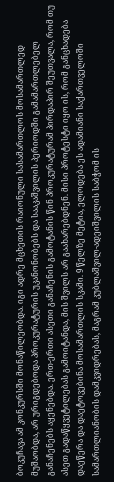ბოკუჩავა ამ კონკურსში მონაწილეობდა. იგი ადრე მცხეთის რაიონული სასამართლოს მოსამართლედ მუშაობდა, არ ურიგდებოდა პროკურატურის უკანონობებს და სააკაშვილის პერიოდში გამამართლებელ განაჩენებს აყენებდა. ერთ-ერთი ასეთი განაჩენის გამოტანის წინ პროკურატურამ პირდაპირ შეუთვალა, რომ თუ ასეთ გადაწყვეტილებას გამოიტანდა, მის შვილს არ გაახარებდნენ. მისი პროტესტი იყო ის, რომ განცხადება დაეწერა და დაეტოვებინა მოსამართლის სკამი. 9 წელზე მეტია, ელოდება ეს ადამიანი საქართველოში სამართლიანობის დამკვიდრებას, მაგრამ კუბლაშვილ-ადეიშვილის საბჭომ ის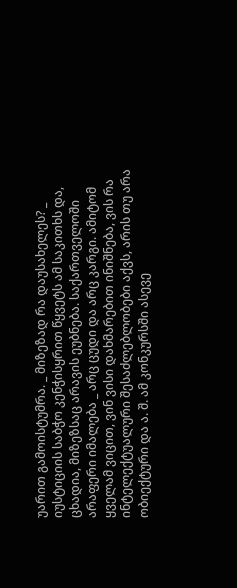უარით გამოისტუმრა. _ მიზეზად რა დაუსახელეს? _ იუსტიციის საბჭო კენჭისყრით წყვეტს ამ საკითხს და, ცხადია, მიზეზსაც არავის ეუბნება. საქართველოში არაფერი იმალება _ არც ცუდი და არც კარგი. ამიტომ ყველამ ვიცით, ვინ ვისი დახმარებით ინიშნება, ვის რა ინტელექტუალური შესაძლებლობები აქვს, არის თუ არა ობიექტური და ა. შ. ამ კონკურსში ასევე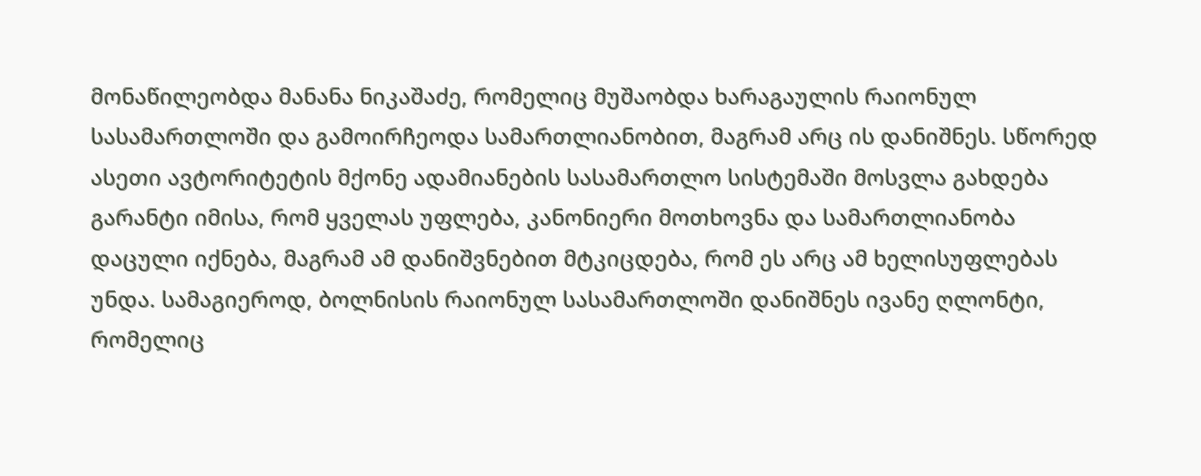მონაწილეობდა მანანა ნიკაშაძე, რომელიც მუშაობდა ხარაგაულის რაიონულ სასამართლოში და გამოირჩეოდა სამართლიანობით, მაგრამ არც ის დანიშნეს. სწორედ ასეთი ავტორიტეტის მქონე ადამიანების სასამართლო სისტემაში მოსვლა გახდება გარანტი იმისა, რომ ყველას უფლება, კანონიერი მოთხოვნა და სამართლიანობა დაცული იქნება, მაგრამ ამ დანიშვნებით მტკიცდება, რომ ეს არც ამ ხელისუფლებას უნდა. სამაგიეროდ, ბოლნისის რაიონულ სასამართლოში დანიშნეს ივანე ღლონტი, რომელიც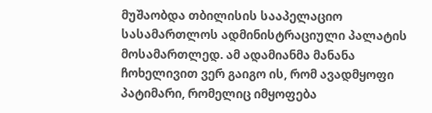მუშაობდა თბილისის სააპელაციო სასამართლოს ადმინისტრაციული პალატის მოსამართლედ. ამ ადამიანმა მანანა ჩოხელივით ვერ გაიგო ის, რომ ავადმყოფი პატიმარი, რომელიც იმყოფება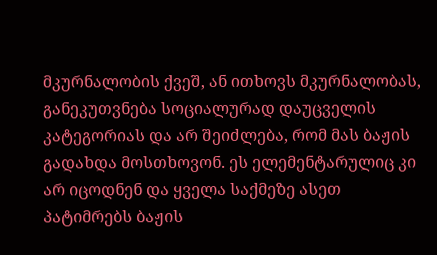მკურნალობის ქვეშ, ან ითხოვს მკურნალობას, განეკუთვნება სოციალურად დაუცველის კატეგორიას და არ შეიძლება, რომ მას ბაჟის გადახდა მოსთხოვონ. ეს ელემენტარულიც კი არ იცოდნენ და ყველა საქმეზე ასეთ პატიმრებს ბაჟის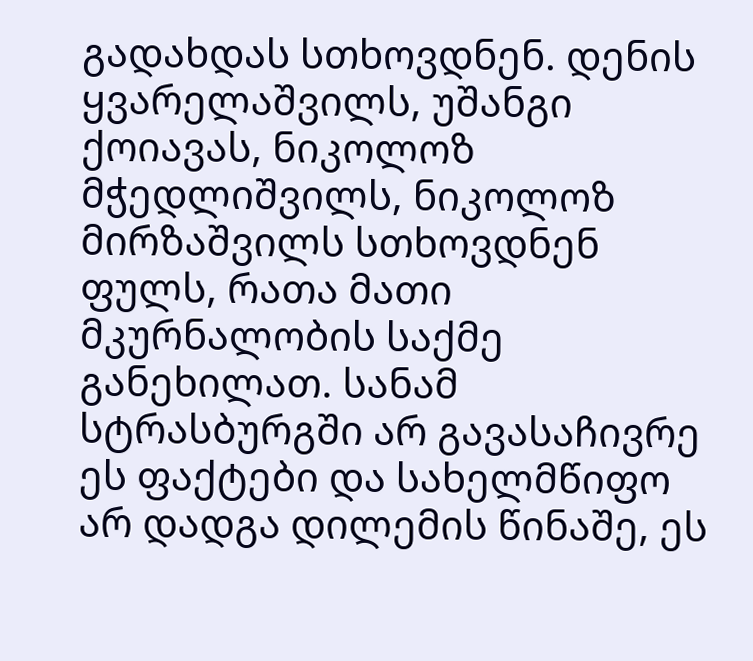გადახდას სთხოვდნენ. დენის ყვარელაშვილს, უშანგი ქოიავას, ნიკოლოზ მჭედლიშვილს, ნიკოლოზ მირზაშვილს სთხოვდნენ ფულს, რათა მათი მკურნალობის საქმე განეხილათ. სანამ სტრასბურგში არ გავასაჩივრე ეს ფაქტები და სახელმწიფო არ დადგა დილემის წინაშე, ეს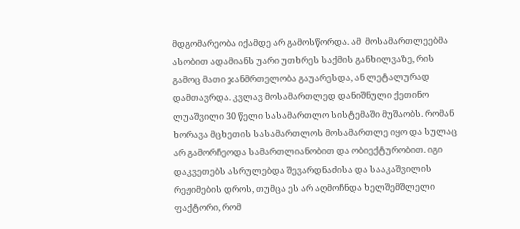მდგომარეობა იქამდე არ გამოსწორდა. ამ  მოსამართლეებმა ასობით ადამიანს უარი უთხრეს საქმის განხილვაზე, რის გამოც მათი ჯანმრთელობა გაუარესდა, ან ლეტალურად დამთავრდა. კვლავ მოსამართლედ დანიშნული ქეთინო ლუაშვილი 30 წელი სასამართლო სისტემაში მუშაობს. რომან ხორავა მცხეთის სასამართლოს მოსამართლე იყო და სულაც არ გამორჩეოდა სამართლიანობით და ობიექტურობით. იგი დაკვეთებს ასრულებდა შევარდნაძისა და სააკაშვილის რეჟიმების დროს, თუმცა ეს არ აღმოჩნდა ხელშემშლელი ფაქტორი, რომ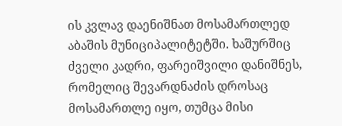ის კვლავ დაენიშნათ მოსამართლედ აბაშის მუნიციპალიტეტში. ხაშურშიც ძველი კადრი, ფარეიშვილი დანიშნეს, რომელიც შევარდნაძის დროსაც მოსამართლე იყო, თუმცა მისი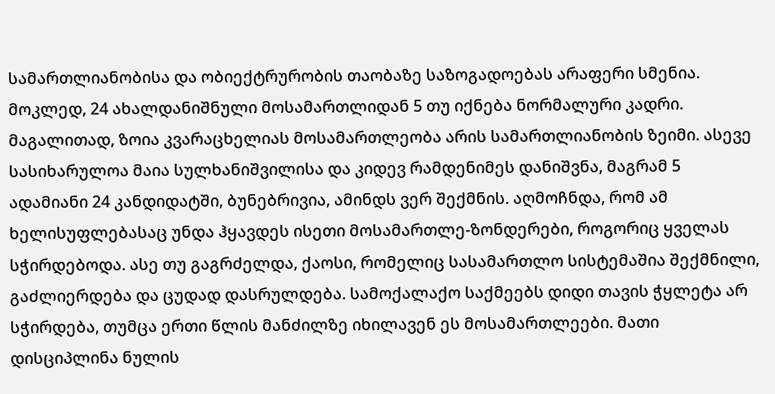სამართლიანობისა და ობიექტრურობის თაობაზე საზოგადოებას არაფერი სმენია. მოკლედ, 24 ახალდანიშნული მოსამართლიდან 5 თუ იქნება ნორმალური კადრი. მაგალითად, ზოია კვარაცხელიას მოსამართლეობა არის სამართლიანობის ზეიმი. ასევე სასიხარულოა მაია სულხანიშვილისა და კიდევ რამდენიმეს დანიშვნა, მაგრამ 5 ადამიანი 24 კანდიდატში, ბუნებრივია, ამინდს ვერ შექმნის. აღმოჩნდა, რომ ამ ხელისუფლებასაც უნდა ჰყავდეს ისეთი მოსამართლე-ზონდერები, როგორიც ყველას სჭირდებოდა. ასე თუ გაგრძელდა, ქაოსი, რომელიც სასამართლო სისტემაშია შექმნილი, გაძლიერდება და ცუდად დასრულდება. სამოქალაქო საქმეებს დიდი თავის ჭყლეტა არ სჭირდება, თუმცა ერთი წლის მანძილზე იხილავენ ეს მოსამართლეები. მათი დისციპლინა ნულის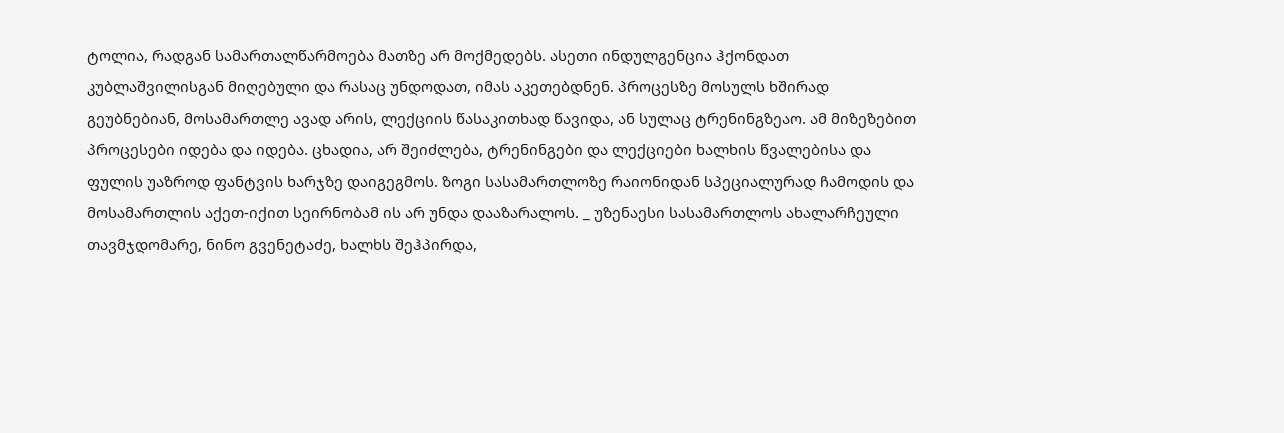ტოლია, რადგან სამართალწარმოება მათზე არ მოქმედებს. ასეთი ინდულგენცია ჰქონდათ კუბლაშვილისგან მიღებული და რასაც უნდოდათ, იმას აკეთებდნენ. პროცესზე მოსულს ხშირად გეუბნებიან, მოსამართლე ავად არის, ლექციის წასაკითხად წავიდა, ან სულაც ტრენინგზეაო. ამ მიზეზებით პროცესები იდება და იდება. ცხადია, არ შეიძლება, ტრენინგები და ლექციები ხალხის წვალებისა და ფულის უაზროდ ფანტვის ხარჯზე დაიგეგმოს. ზოგი სასამართლოზე რაიონიდან სპეციალურად ჩამოდის და მოსამართლის აქეთ-იქით სეირნობამ ის არ უნდა დააზარალოს. _ უზენაესი სასამართლოს ახალარჩეული თავმჯდომარე, ნინო გვენეტაძე, ხალხს შეჰპირდა,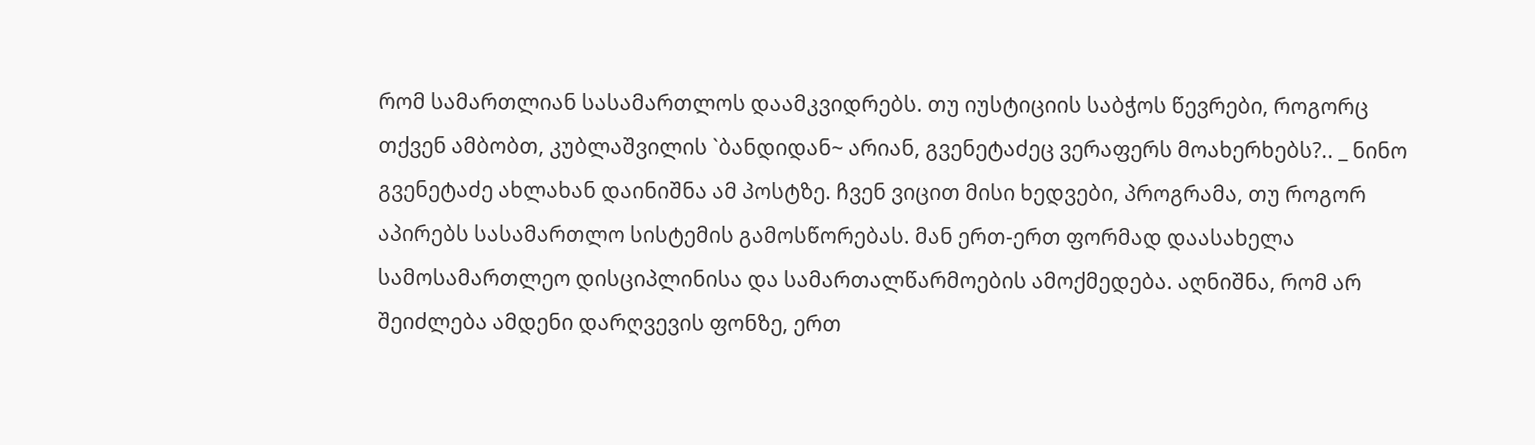რომ სამართლიან სასამართლოს დაამკვიდრებს. თუ იუსტიციის საბჭოს წევრები, როგორც თქვენ ამბობთ, კუბლაშვილის `ბანდიდან~ არიან, გვენეტაძეც ვერაფერს მოახერხებს?.. _ ნინო გვენეტაძე ახლახან დაინიშნა ამ პოსტზე. ჩვენ ვიცით მისი ხედვები, პროგრამა, თუ როგორ აპირებს სასამართლო სისტემის გამოსწორებას. მან ერთ-ერთ ფორმად დაასახელა სამოსამართლეო დისციპლინისა და სამართალწარმოების ამოქმედება. აღნიშნა, რომ არ შეიძლება ამდენი დარღვევის ფონზე, ერთ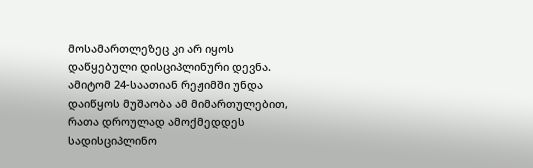მოსამართლეზეც კი არ იყოს დაწყებული დისციპლინური დევნა. ამიტომ 24-საათიან რეჟიმში უნდა დაიწყოს მუშაობა ამ მიმართულებით, რათა დროულად ამოქმედდეს სადისციპლინო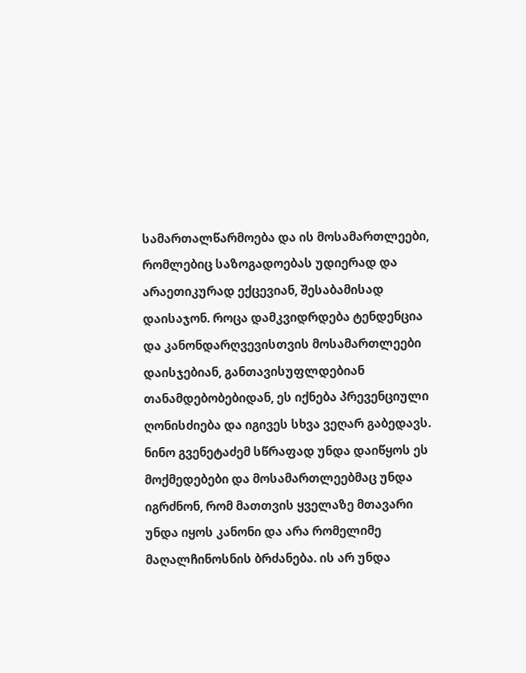სამართალწარმოება და ის მოსამართლეები, რომლებიც საზოგადოებას უდიერად და არაეთიკურად ექცევიან, შესაბამისად დაისაჯონ. როცა დამკვიდრდება ტენდენცია და კანონდარღვევისთვის მოსამართლეები დაისჯებიან, განთავისუფლდებიან თანამდებობებიდან, ეს იქნება პრევენციული ღონისძიება და იგივეს სხვა ვეღარ გაბედავს. ნინო გვენეტაძემ სწრაფად უნდა დაიწყოს ეს მოქმედებები და მოსამართლეებმაც უნდა იგრძნონ, რომ მათთვის ყველაზე მთავარი უნდა იყოს კანონი და არა რომელიმე მაღალჩინოსნის ბრძანება. ის არ უნდა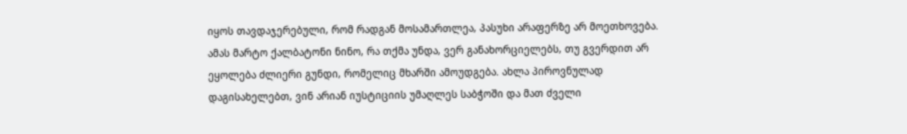იყოს თავდაჯერებული, რომ რადგან მოსამართლეა, პასუხი არაფერზე არ მოეთხოვება. ამას მარტო ქალბატონი ნინო, რა თქმა უნდა, ვერ განახორციელებს, თუ გვერდით არ ეყოლება ძლიერი გუნდი, რომელიც მხარში ამოუდგება. ახლა პიროვნულად დაგისახელებთ, ვინ არიან იუსტიციის უმაღლეს საბჭოში და მათ ძველი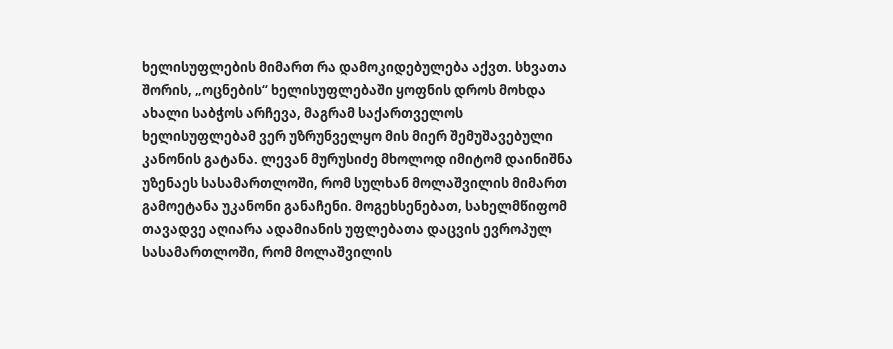ხელისუფლების მიმართ რა დამოკიდებულება აქვთ. სხვათა შორის, „ოცნების“ ხელისუფლებაში ყოფნის დროს მოხდა ახალი საბჭოს არჩევა, მაგრამ საქართველოს ხელისუფლებამ ვერ უზრუნველყო მის მიერ შემუშავებული კანონის გატანა. ლევან მურუსიძე მხოლოდ იმიტომ დაინიშნა უზენაეს სასამართლოში, რომ სულხან მოლაშვილის მიმართ გამოეტანა უკანონი განაჩენი. მოგეხსენებათ, სახელმწიფომ თავადვე აღიარა ადამიანის უფლებათა დაცვის ევროპულ სასამართლოში, რომ მოლაშვილის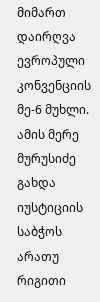მიმართ დაირღვა ევროპული კონვენციის მე-6 მუხლი. ამის მერე მურუსიძე გახდა იუსტიციის საბჭოს არათუ რიგითი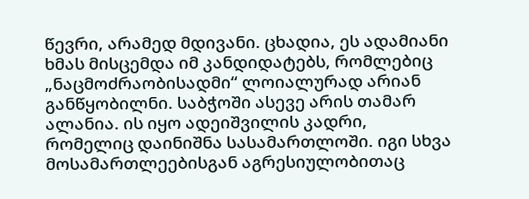წევრი, არამედ მდივანი. ცხადია, ეს ადამიანი ხმას მისცემდა იმ კანდიდატებს, რომლებიც „ნაცმოძრაობისადმი“ ლოიალურად არიან განწყობილნი. საბჭოში ასევე არის თამარ ალანია. ის იყო ადეიშვილის კადრი, რომელიც დაინიშნა სასამართლოში. იგი სხვა მოსამართლეებისგან აგრესიულობითაც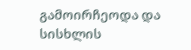გამოირჩეოდა და სისხლის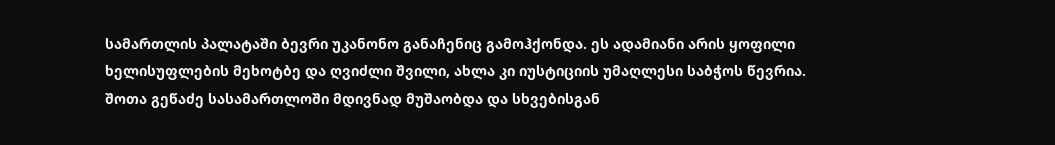სამართლის პალატაში ბევრი უკანონო განაჩენიც გამოჰქონდა. ეს ადამიანი არის ყოფილი ხელისუფლების მეხოტბე და ღვიძლი შვილი, ახლა კი იუსტიციის უმაღლესი საბჭოს წევრია. შოთა გეწაძე სასამართლოში მდივნად მუშაობდა და სხვებისგან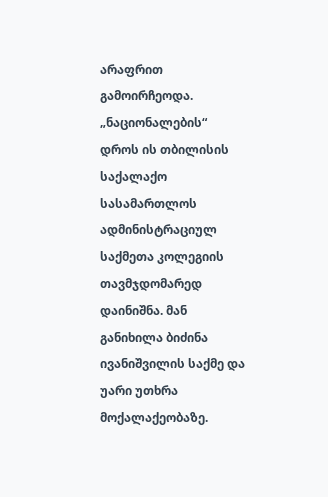არაფრით გამოირჩეოდა. „ნაციონალების“ დროს ის თბილისის საქალაქო სასამართლოს ადმინისტრაციულ საქმეთა კოლეგიის თავმჯდომარედ დაინიშნა. მან განიხილა ბიძინა ივანიშვილის საქმე და უარი უთხრა მოქალაქეობაზე.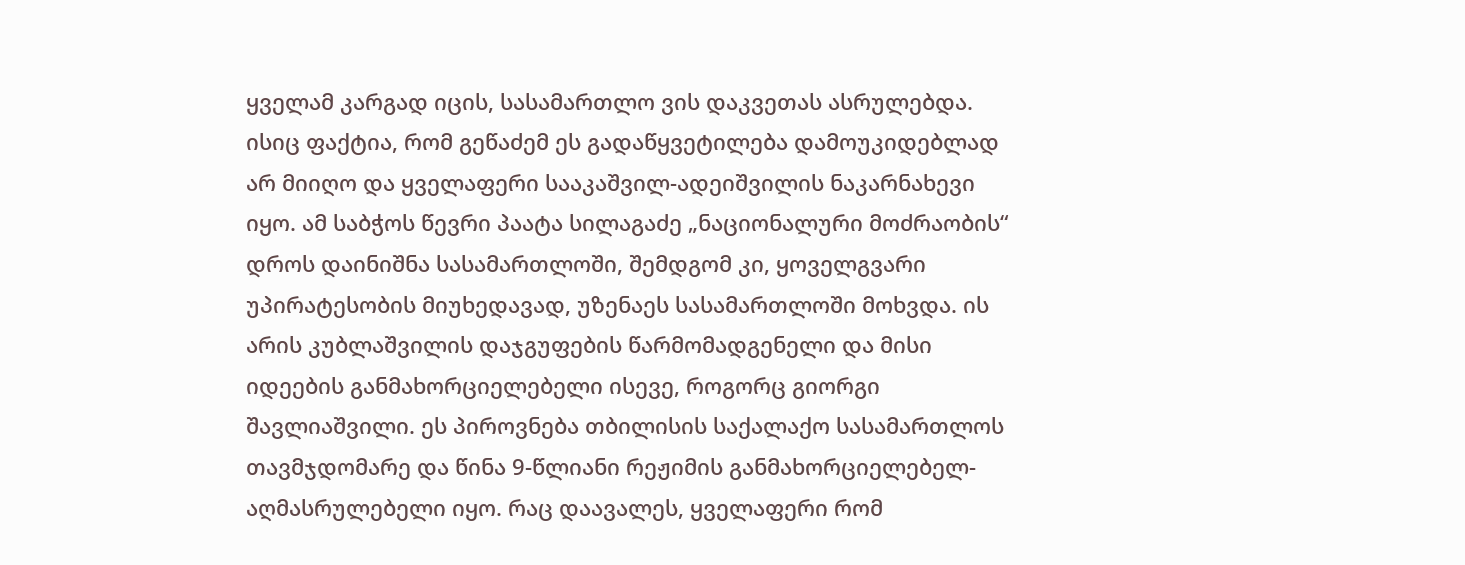ყველამ კარგად იცის, სასამართლო ვის დაკვეთას ასრულებდა. ისიც ფაქტია, რომ გეწაძემ ეს გადაწყვეტილება დამოუკიდებლად არ მიიღო და ყველაფერი სააკაშვილ-ადეიშვილის ნაკარნახევი იყო. ამ საბჭოს წევრი პაატა სილაგაძე „ნაციონალური მოძრაობის“ დროს დაინიშნა სასამართლოში, შემდგომ კი, ყოველგვარი უპირატესობის მიუხედავად, უზენაეს სასამართლოში მოხვდა. ის არის კუბლაშვილის დაჯგუფების წარმომადგენელი და მისი იდეების განმახორციელებელი ისევე, როგორც გიორგი შავლიაშვილი. ეს პიროვნება თბილისის საქალაქო სასამართლოს თავმჯდომარე და წინა 9-წლიანი რეჟიმის განმახორციელებელ-აღმასრულებელი იყო. რაც დაავალეს, ყველაფერი რომ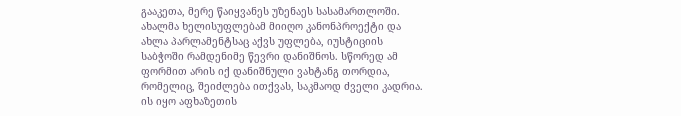გააკეთა, მერე წაიყვანეს უზენაეს სასამართლოში. ახალმა ხელისუფლებამ მიიღო კანონპროექტი და ახლა პარლამენტსაც აქვს უფლება, იუსტიციის საბჭოში რამდენიმე წევრი დანიშნოს. სწორედ ამ ფორმით არის იქ დანიშნული ვახტანგ თორდია, რომელიც, შეიძლება ითქვას, საკმაოდ ძველი კადრია. ის იყო აფხაზეთის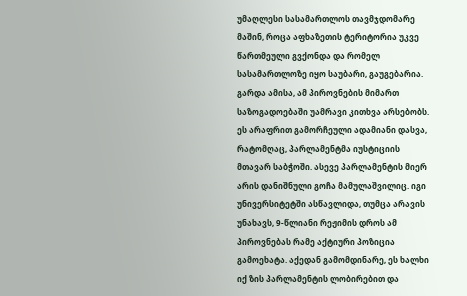უმაღლესი სასამართლოს თავმჯდომარე მაშინ, როცა აფხაზეთის ტერიტორია უკვე წართმეული გვქონდა და რომელ სასამართლოზე იყო საუბარი, გაუგებარია. გარდა ამისა, ამ პიროვნების მიმართ საზოგადოებაში უამრავი კითხვა არსებობს. ეს არაფრით გამორჩეული ადამიანი დასვა, რატომღაც, პარლამენტმა იუსტიციის მთავარ საბჭოში. ასევე პარლამენტის მიერ არის დანიშნული გოჩა მამულაშვილიც. იგი უნივერსიტეტში ასწავლიდა, თუმცა არავის უნახავს, 9-წლიანი რეჟიმის დროს ამ პიროვნებას რამე აქტიური პოზიცია გამოეხატა. აქედან გამომდინარე, ეს ხალხი იქ ზის პარლამენტის ლობირებით და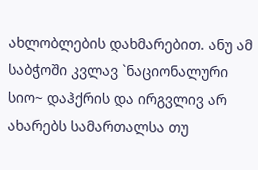ახლობლების დახმარებით. ანუ ამ საბჭოში კვლავ `ნაციონალური სიო~ დაჰქრის და ირგვლივ არ ახარებს სამართალსა თუ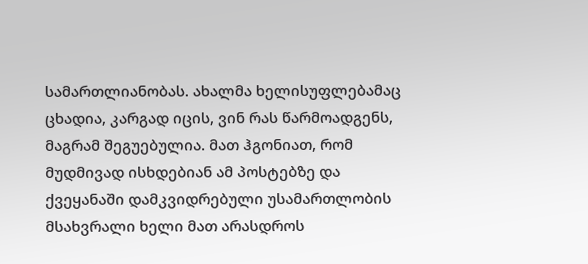სამართლიანობას. ახალმა ხელისუფლებამაც ცხადია, კარგად იცის, ვინ რას წარმოადგენს, მაგრამ შეგუებულია. მათ ჰგონიათ, რომ მუდმივად ისხდებიან ამ პოსტებზე და ქვეყანაში დამკვიდრებული უსამართლობის მსახვრალი ხელი მათ არასდროს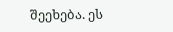შეეხება. ეს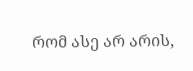რომ ასე არ არის,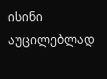ისინი აუცილებლად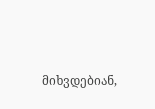მიხვდებიან,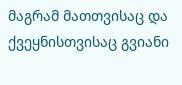მაგრამ მათთვისაც და ქვეყნისთვისაც გვიანი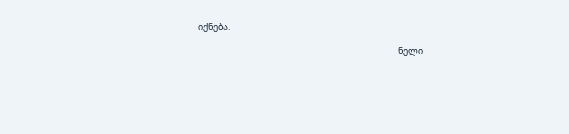იქნება.

                                                                                                    ნელი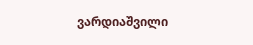ვარდიაშვილი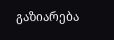გაზიარება